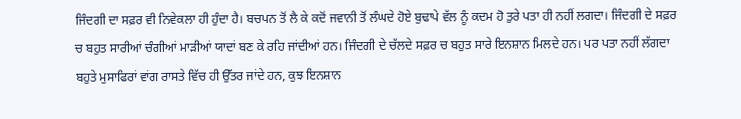ਜਿੰਦਗੀ ਦਾ ਸਫ਼ਰ ਵੀ ਨਿਵੇਕਲਾ ਹੀ ਹੁੰਦਾ ਹੈ। ਬਚਪਨ ਤੋਂ ਲੈ ਕੇ ਕਦੋਂ ਜਵਾਨੀ ਤੋਂ ਲੰਘਦੇ ਹੋਏ ਬੁਢਾਪੇ ਵੱਲ ਨੂੰ ਕਦਮ ਹੋ ਤੁਰੇ ਪਤਾ ਹੀ ਨਹੀਂ ਲਗਦਾ। ਜਿੰਦਗੀ ਦੇ ਸਫ਼ਰ ਚ ਬਹੁਤ ਸਾਰੀਆਂ ਚੰਗੀਆਂ ਮਾੜੀਆਂ ਯਾਦਾਂ ਬਣ ਕੇ ਰਹਿ ਜਾਂਦੀਆਂ ਹਨ। ਜਿੰਦਗੀ ਦੇ ਚੱਲਦੇ ਸਫ਼ਰ ਚ ਬਹੁਤ ਸਾਰੇ ਇਨਸ਼ਾਨ ਮਿਲਦੇ ਹਨ। ਪਰ ਪਤਾ ਨਹੀਂ ਲੱਗਦਾ ਬਹੁਤੇ ਮੁਸਾਫਿਰਾਂ ਵਾਂਗ ਰਾਸਤੇ ਵਿੱਚ ਹੀ ਉੱਤਰ ਜਾਂਦੇ ਹਨ, ਕੁਝ ਇਨਸ਼ਾਨ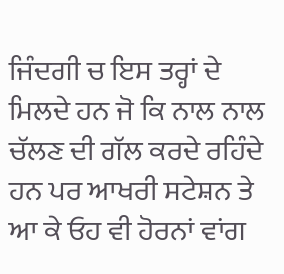ਜਿੰਦਗੀ ਚ ਇਸ ਤਰ੍ਹਾਂ ਦੇ ਮਿਲਦੇ ਹਨ ਜੋ ਕਿ ਨਾਲ ਨਾਲ ਚੱਲਣ ਦੀ ਗੱਲ ਕਰਦੇ ਰਹਿੰਦੇ ਹਨ ਪਰ ਆਖਰੀ ਸਟੇਸ਼ਨ ਤੇ ਆ ਕੇ ਓਹ ਵੀ ਹੋਰਨਾਂ ਵਾਂਗ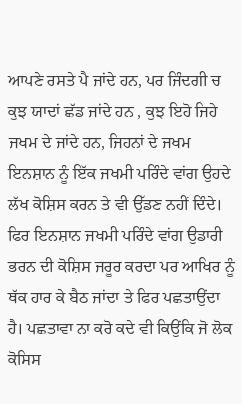ਆਪਣੇ ਰਸਤੇ ਪੈ ਜਾਂਦੇ ਹਨ, ਪਰ ਜਿੰਦਗੀ ਚ ਕੁਝ ਯਾਦਾਂ ਛੱਡ ਜਾਂਦੇ ਹਨ , ਕੁਝ ਇਹੋ ਜਿਹੇ ਜਖਮ ਦੇ ਜਾਂਦੇ ਹਨ, ਜਿਹਨਾਂ ਦੇ ਜਖਮ ਇਨਸ਼ਾਨ ਨੂੰ ਇੱਕ ਜਖਮੀ ਪਰਿੰਦੇ ਵਾਂਗ ਉਹਦੇ ਲੱਖ ਕੋਸ਼ਿਸ ਕਰਨ ਤੇ ਵੀ ਉੱਡਣ ਨਹੀਂ ਦਿੰਦੇ। ਫਿਰ ਇਨਸ਼ਾਨ ਜਖਮੀ ਪਰਿੰਦੇ ਵਾਂਗ ਉਡਾਰੀ ਭਰਨ ਦੀ ਕੋਸ਼ਿਸ ਜਰੂਰ ਕਰਦਾ ਪਰ ਆਖਿਰ ਨੂੰ ਥੱਕ ਹਾਰ ਕੇ ਬੈਠ ਜਾਂਦਾ ਤੇ ਫਿਰ ਪਛਤਾਉਂਦਾ ਹੈ। ਪਛਤਾਵਾ ਨਾ ਕਰੋ ਕਦੇ ਵੀ ਕਿਉਂਕਿ ਜੋ ਲੋਕ ਕੋਸਿਸ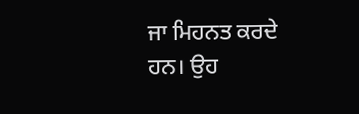ਜਾ ਮਿਹਨਤ ਕਰਦੇ ਹਨ। ਉਹ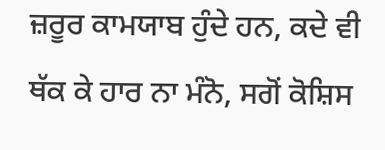ਜ਼ਰੂਰ ਕਾਮਯਾਬ ਹੁੰਦੇ ਹਨ, ਕਦੇ ਵੀ ਥੱਕ ਕੇ ਹਾਰ ਨਾ ਮੰਨੋ, ਸਗੋਂ ਕੋਸ਼ਿਸ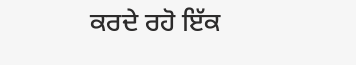ਕਰਦੇ ਰਹੋ ਇੱਕ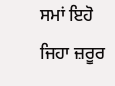ਸਮਾਂ ਇਹੋ ਜਿਹਾ ਜ਼ਰੂਰ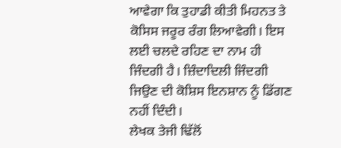ਆਵੇਗਾ ਕਿ ਤੁਹਾਡੀ ਕੀਤੀ ਮਿਹਨਤ ਤੇ ਕੋਸਿਸ ਜਰੂਰ ਰੰਗ ਲਿਆਵੇਗੀ। ਇਸ ਲਈ ਚਲਦੇ ਰਹਿਣ ਦਾ ਨਾਮ ਹੀ ਜਿੰਦਗੀ ਹੈ। ਜ਼ਿੰਦਾਦਿਲੀ ਜਿੰਦਗੀ ਜਿਉਣ ਦੀ ਕੋਸ਼ਿਸ ਇਨਸ਼ਾਨ ਨੂੰ ਡਿੱਗਣ ਨਹੀਂ ਦਿੰਦੀ।
ਲੇਖਕ ਤੇਜੀ ਢਿੱਲੋਂ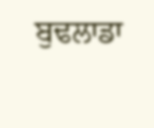ਬੁਢਲਾਡਾ